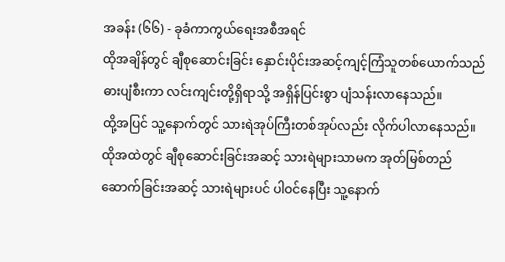အခန်း (၆၆) - ခုခံကာကွယ်ရေးအစီအရင်
ထိုအချိန်တွင် ချီစုဆောင်းခြင်း နှောင်းပိုင်းအဆင့်ကျင့်ကြံသူတစ်ယောက်သည် ဓားပျံစီးကာ လင်းကျင်းတို့ရှိရာသို့ အရှိန်ပြင်းစွာ ပျံသန်းလာနေသည်။
ထို့အပြင် သူ့နောက်တွင် သားရဲအုပ်ကြီးတစ်အုပ်လည်း လိုက်ပါလာနေသည်။ ထိုအထဲတွင် ချီစုဆောင်းခြင်းအဆင့် သားရဲများသာမက အုတ်မြစ်တည်ဆောက်ခြင်းအဆင့် သားရဲများပင် ပါဝင်နေပြီး သူ့နောက်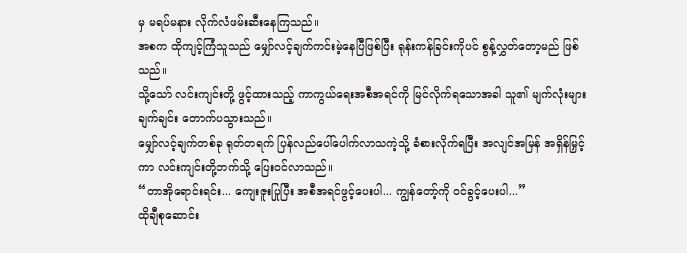မှ မရပ်မနား လိုက်လံဖမ်းဆီးနေကြသည်။
အစက ထိုကျင့်ကြံသူသည် မျှော်လင့်ချက်ကင်းမဲ့နေပြီဖြစ်ပြီး ရုန်းကန်ခြင်းကိုပင် စွန့်လွှတ်တော့မည် ဖြစ်သည်။
သို့သော် လင်းကျင်းတို့ ဖွင့်ထားသည့် ကာကွယ်ရေးအစီအရင်ကို မြင်လိုက်ရသောအခါ သူ၏ မျက်လုံးများ ချက်ချင်း တောက်ပသွားသည်။
မျှော်လင့်ချက်တစ်ခု ရုတ်တရက် ပြန်လည်ပေါ်ပေါက်လာသကဲ့သို့ ခံစားလိုက်ရပြီး အလျင်အမြန် အရှိန်မြှင့်ကာ လင်းကျင်းတို့ဘက်သို့ ပြေးဝင်လာသည်။
“တာအိုရောင်းရင်း... ကျေးဇူးပြုပြီး အစီအရင်ဖွင့်ပေးပါ... ကျွန်တော့်ကို ဝင်ခွင့်ပေးပါ...”
ထိုချီစုဆောင်း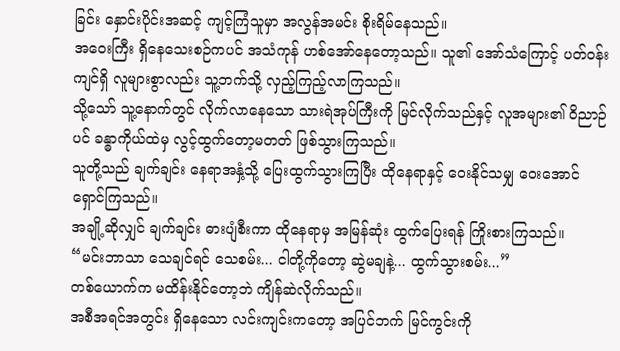ခြင်း နှောင်းပိုင်းအဆင့် ကျင့်ကြံသူမှာ အလွန်အမင်း စိုးရိမ်နေသည်။
အဝေးကြီး ရှိနေသေးစဉ်ကပင် အသံကုန် ဟစ်အော်နေတော့သည်။ သူ၏ အော်သံကြောင့် ပတ်ဝန်းကျင်ရှိ လူများစွာလည်း သူ့ဘက်သို့ လှည့်ကြည့်လာကြသည်။
သို့သော် သူ့နောက်တွင် လိုက်လာနေသော သားရဲအုပ်ကြီးကို မြင်လိုက်သည်နှင့် လူအများ၏ ဝိညာဉ်ပင် ခန္ဓာကိုယ်ထဲမှ လွင့်ထွက်တော့မတတ် ဖြစ်သွားကြသည်။
သူတို့သည် ချက်ချင်း နေရာအနှံ့သို့ ပြေးထွက်သွားကြပြီး ထိုနေရာနှင့် ဝေးနိုင်သမျှ ဝေးအောင် ရှောင်ကြသည်။
အချို့ဆိုလျှင် ချက်ချင်း ဓားပျံစီးကာ ထိုနေရာမှ အမြန်ဆုံး ထွက်ပြေးရန် ကြိုးစားကြသည်။
“မင်းဘာသာ သေချင်ရင် သေစမ်း... ငါတို့ကိုတော့ ဆွဲမချနဲ့... ထွက်သွားစမ်း...”
တစ်ယောက်က မထိန်းနိုင်တော့ဘဲ ကျိန်ဆဲလိုက်သည်။
အစီအရင်အတွင်း ရှိနေသော လင်းကျင်းကတော့ အပြင်ဘက် မြင်ကွင်းကို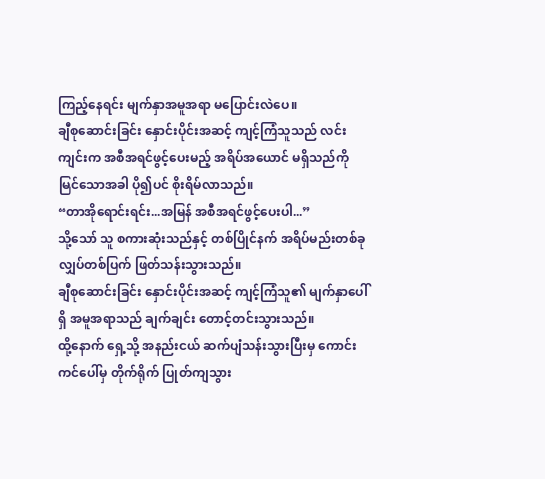ကြည့်နေရင်း မျက်နှာအမူအရာ မပြောင်းလဲပေ။
ချီစုဆောင်းခြင်း နှောင်းပိုင်းအဆင့် ကျင့်ကြံသူသည် လင်းကျင်းက အစီအရင်ဖွင့်ပေးမည့် အရိပ်အယောင် မရှိသည်ကို မြင်သောအခါ ပို၍ပင် စိုးရိမ်လာသည်။
“တာအိုရောင်းရင်း...အမြန် အစီအရင်ဖွင့်ပေးပါ...”
သို့သော် သူ စကားဆုံးသည်နှင့် တစ်ပြိုင်နက် အရိပ်မည်းတစ်ခု လျှပ်တစ်ပြက် ဖြတ်သန်းသွားသည်။
ချီစုဆောင်းခြင်း နှောင်းပိုင်းအဆင့် ကျင့်ကြံသူ၏ မျက်နှာပေါ်ရှိ အမူအရာသည် ချက်ချင်း တောင့်တင်းသွားသည်။
ထို့နောက် ရှေ့သို့ အနည်းငယ် ဆက်ပျံသန်းသွားပြီးမှ ကောင်းကင်ပေါ်မှ တိုက်ရိုက် ပြုတ်ကျသွား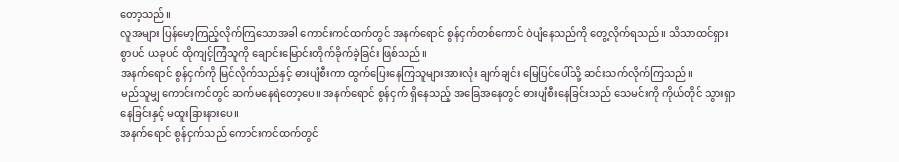တော့သည်။
လူအများ ပြန်မော့ကြည့်လိုက်ကြသောအခါ ကောင်းကင်ထက်တွင် အနက်ရောင် စွန်ငှက်တစ်ကောင် ဝဲပျံနေသည်ကို တွေ့လိုက်ရသည်။ သိသာထင်ရှားစွာပင် ယခုပင် ထိုကျင့်ကြံသူကို ချောင်းမြောင်းတိုက်ခိုက်ခဲ့ခြင်း ဖြစ်သည်။
အနက်ရောင် စွန်ငှက်ကို မြင်လိုက်သည်နှင့် ဓားပျံစီးကာ ထွက်ပြေးနေကြသူများအားလုံး ချက်ချင်း မြေပြင်ပေါ်သို့ ဆင်းသက်လိုက်ကြသည်။
မည်သူမျှ ကောင်းကင်တွင် ဆက်မနေရဲတော့ပေ။ အနက်ရောင် စွန်ငှက် ရှိနေသည့် အခြေအနေတွင် ဓားပျံစီးနေခြင်းသည် သေမင်းကို ကိုယ်တိုင် သွားရှာနေခြင်းနှင့် မထူးခြားနားပေ။
အနက်ရောင် စွန်ငှက်သည် ကောင်းကင်ထက်တွင်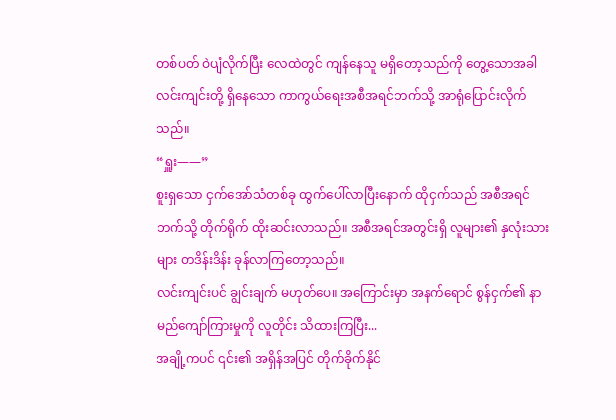တစ်ပတ် ဝဲပျံလိုက်ပြီး လေထဲတွင် ကျန်နေသူ မရှိတော့သည်ကို တွေ့သောအခါ လင်းကျင်းတို့ ရှိနေသော ကာကွယ်ရေးအစီအရင်ဘက်သို့ အာရုံပြောင်းလိုက်သည်။
“ရှူး——”
စူးရှသော ငှက်အော်သံတစ်ခု ထွက်ပေါ်လာပြီးနောက် ထိုငှက်သည် အစီအရင်ဘက်သို့ တိုက်ရိုက် ထိုးဆင်းလာသည်။ အစီအရင်အတွင်းရှိ လူများ၏ နှလုံးသားများ တဒိန်းဒိန်း ခုန်လာကြတော့သည်။
လင်းကျင်းပင် ချွင်းချက် မဟုတ်ပေ။ အကြောင်းမှာ အနက်ရောင် စွန်ငှက်၏ နာမည်ကျော်ကြားမှုကို လူတိုင်း သိထားကြပြီး...
အချို့ကပင် ၎င်း၏ အရှိန်အပြင် တိုက်ခိုက်နိုင်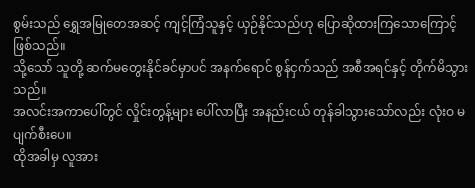စွမ်းသည် ရွှေအမြုတေအဆင့် ကျင့်ကြံသူနှင့် ယှဉ်နိုင်သည်ဟု ပြောဆိုထားကြသောကြောင့် ဖြစ်သည်။
သို့သော် သူတို့ ဆက်မတွေးနိုင်ခင်မှာပင် အနက်ရောင် စွန်ငှက်သည် အစီအရင်နှင့် တိုက်မိသွားသည်။
အလင်းအကာပေါ်တွင် လှိုင်းတွန့်များ ပေါ်လာပြီး အနည်းငယ် တုန်ခါသွားသော်လည်း လုံးဝ မပျက်စီးပေ။
ထိုအခါမှ လူအား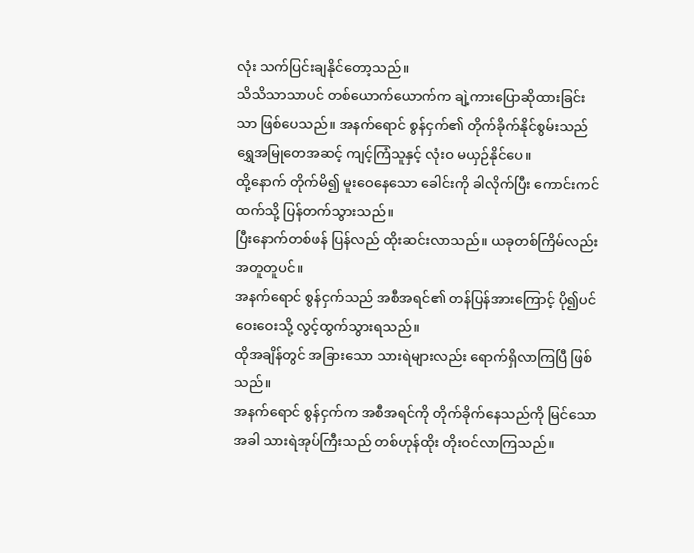လုံး သက်ပြင်းချနိုင်တော့သည်။
သိသိသာသာပင် တစ်ယောက်ယောက်က ချဲ့ကားပြောဆိုထားခြင်းသာ ဖြစ်ပေသည်။ အနက်ရောင် စွန်ငှက်၏ တိုက်ခိုက်နိုင်စွမ်းသည် ရွှေအမြုတေအဆင့် ကျင့်ကြံသူနှင့် လုံးဝ မယှဉ်နိုင်ပေ။
ထို့နောက် တိုက်မိ၍ မူးဝေနေသော ခေါင်းကို ခါလိုက်ပြီး ကောင်းကင်ထက်သို့ ပြန်တက်သွားသည်။
ပြီးနောက်တစ်ဖန် ပြန်လည် ထိုးဆင်းလာသည်။ ယခုတစ်ကြိမ်လည်း အတူတူပင်။
အနက်ရောင် စွန်ငှက်သည် အစီအရင်၏ တန်ပြန်အားကြောင့် ပို၍ပင် ဝေးဝေးသို့ လွင့်ထွက်သွားရသည်။
ထိုအချိန်တွင် အခြားသော သားရဲများလည်း ရောက်ရှိလာကြပြီ ဖြစ်သည်။
အနက်ရောင် စွန်ငှက်က အစီအရင်ကို တိုက်ခိုက်နေသည်ကို မြင်သောအခါ သားရဲအုပ်ကြီးသည် တစ်ဟုန်ထိုး တိုးဝင်လာကြသည်။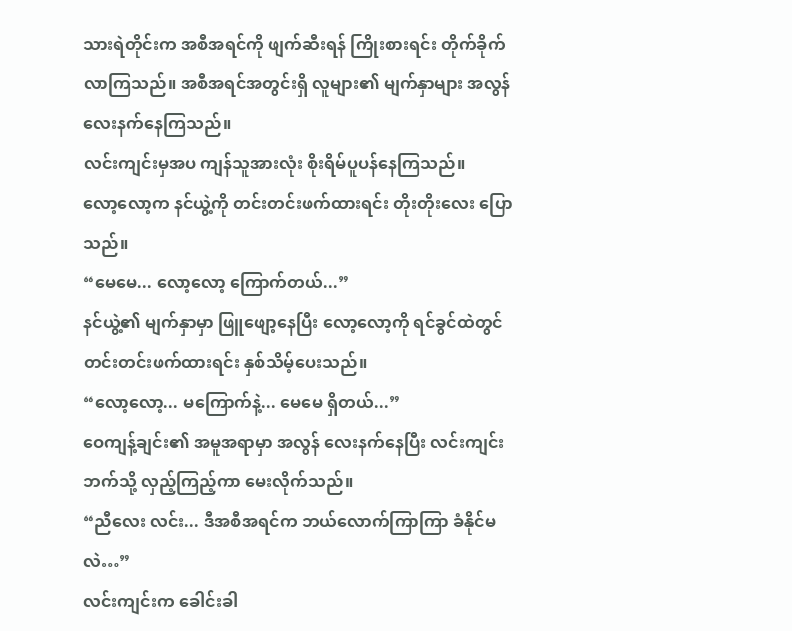သားရဲတိုင်းက အစီအရင်ကို ဖျက်ဆီးရန် ကြိုးစားရင်း တိုက်ခိုက်လာကြသည်။ အစီအရင်အတွင်းရှိ လူများ၏ မျက်နှာများ အလွန် လေးနက်နေကြသည်။
လင်းကျင်းမှအပ ကျန်သူအားလုံး စိုးရိမ်ပူပန်နေကြသည်။
လော့လော့က နင်ယွဲ့ကို တင်းတင်းဖက်ထားရင်း တိုးတိုးလေး ပြောသည်။
“မေမေ... လော့လော့ ကြောက်တယ်...”
နင်ယွဲ့၏ မျက်နှာမှာ ဖြူဖျော့နေပြီး လော့လော့ကို ရင်ခွင်ထဲတွင် တင်းတင်းဖက်ထားရင်း နှစ်သိမ့်ပေးသည်။
“လော့လော့... မကြောက်နဲ့... မေမေ ရှိတယ်...”
ဝေကျန့်ချင်း၏ အမူအရာမှာ အလွန် လေးနက်နေပြီး လင်းကျင်းဘက်သို့ လှည့်ကြည့်ကာ မေးလိုက်သည်။
“ညီလေး လင်း... ဒီအစီအရင်က ဘယ်လောက်ကြာကြာ ခံနိုင်မလဲ…”
လင်းကျင်းက ခေါင်းခါ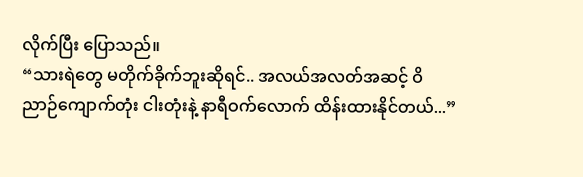လိုက်ပြီး ပြောသည်။
“သားရဲတွေ မတိုက်ခိုက်ဘူးဆိုရင်.. အလယ်အလတ်အဆင့် ဝိညာဉ်ကျောက်တုံး ငါးတုံးနဲ့ နာရီဝက်လောက် ထိန်းထားနိုင်တယ်...”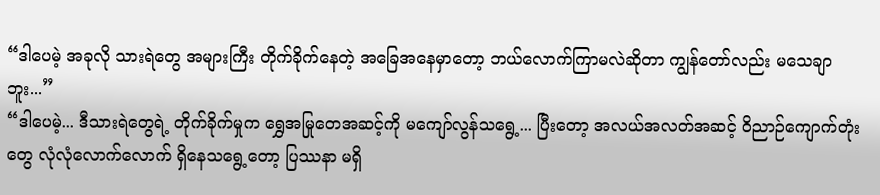“ဒါပေမဲ့ အခုလို သားရဲတွေ အများကြီး တိုက်ခိုက်နေတဲ့ အခြေအနေမှာတော့ ဘယ်လောက်ကြာမလဲဆိုတာ ကျွန်တော်လည်း မသေချာဘူး...”
“ဒါပေမဲ့... ဒီသားရဲတွေရဲ့ တိုက်ခိုက်မှုက ရွှေအမြုတေအဆင့်ကို မကျော်လွန်သရွေ့... ပြီးတော့ အလယ်အလတ်အဆင့် ဝိညာဉ်ကျောက်တုံးတွေ လုံလုံလောက်လောက် ရှိနေသရွေ့တော့ ပြဿနာ မရှိ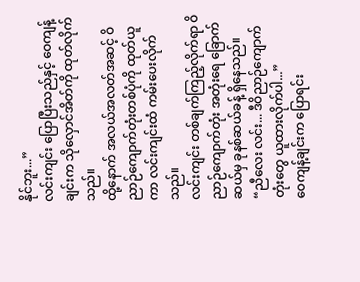နိုင်ဘူး...”
လင်းကျင်း ပြောပြီးသည်နှင့် ဝေကျန့်ချင်းက သိုလှောင်အိတ်ကို ထုတ်လိုက်သည်။
ထို့နောက် အလယ်အလတ်အဆင့် ဝိညာဉ်ကျောက်တုံးတစ်ပုံကို ထုတ်ယူကာ လင်းကျင်းထံ ကမ်းပေးလိုက်သည်။
လင်းကျင်း တစ်ချက်ကြည့်လိုက်ရာ ဝိညာဉ်ကျောက်တုံး အတုံးရေ ခြောက်ဆယ်မှ ခုနစ်ဆယ်ခန့် ရှိနေသည်။
“ညီလေး လင်း... ဒီဝိညာဉ်ကျောက်တုံးတွေ ယူထားလိုက်ပါ...”
ဝေကျန့်ချင်းက ပြောရင်း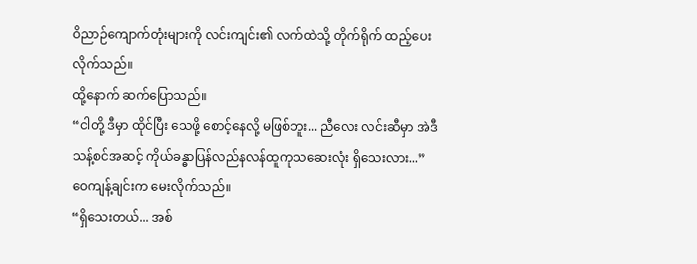ဝိညာဉ်ကျောက်တုံးများကို လင်းကျင်း၏ လက်ထဲသို့ တိုက်ရိုက် ထည့်ပေးလိုက်သည်။
ထို့နောက် ဆက်ပြောသည်။
“ငါတို့ ဒီမှာ ထိုင်ပြီး သေဖို့ စောင့်နေလို့ မဖြစ်ဘူး... ညီလေး လင်းဆီမှာ အဲဒီ သန့်စင်အဆင့် ကိုယ်ခန္ဓာပြန်လည်နလန်ထူကုသဆေးလုံး ရှိသေးလား...”
ဝေကျန့်ချင်းက မေးလိုက်သည်။
“ရှိသေးတယ်... အစ်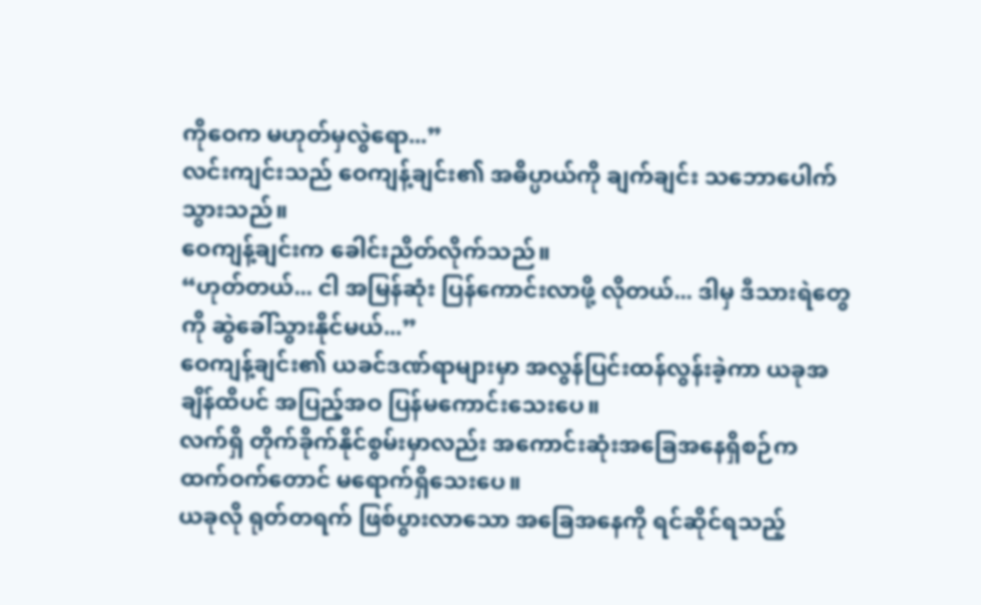ကိုဝေက မဟုတ်မှလွဲရော...”
လင်းကျင်းသည် ဝေကျန့်ချင်း၏ အဓိပ္ပာယ်ကို ချက်ချင်း သဘောပေါက်သွားသည်။
ဝေကျန့်ချင်းက ခေါင်းညိတ်လိုက်သည်။
“ဟုတ်တယ်... ငါ အမြန်ဆုံး ပြန်ကောင်းလာဖို့ လိုတယ်... ဒါမှ ဒီသားရဲတွေကို ဆွဲခေါ်သွားနိုင်မယ်...”
ဝေကျန့်ချင်း၏ ယခင်ဒဏ်ရာများမှာ အလွန်ပြင်းထန်လွန်းခဲ့ကာ ယခုအချိန်ထိပင် အပြည့်အဝ ပြန်မကောင်းသေးပေ။
လက်ရှိ တိုက်ခိုက်နိုင်စွမ်းမှာလည်း အကောင်းဆုံးအခြေအနေရှိစဉ်က ထက်ဝက်တောင် မရောက်ရှိသေးပေ။
ယခုလို ရုတ်တရက် ဖြစ်ပွားလာသော အခြေအနေကို ရင်ဆိုင်ရသည့်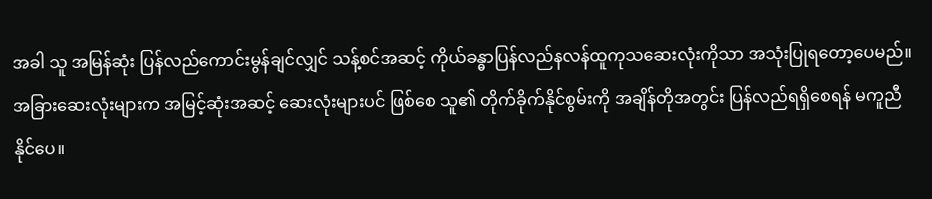အခါ သူ အမြန်ဆုံး ပြန်လည်ကောင်းမွန်ချင်လျှင် သန့်စင်အဆင့် ကိုယ်ခန္ဓာပြန်လည်နလန်ထူကုသဆေးလုံးကိုသာ အသုံးပြုရတော့ပေမည်။
အခြားဆေးလုံးများက အမြင့်ဆုံးအဆင့် ဆေးလုံးများပင် ဖြစ်စေ သူ၏ တိုက်ခိုက်နိုင်စွမ်းကို အချိန်တိုအတွင်း ပြန်လည်ရရှိစေရန် မကူညီနိုင်ပေ။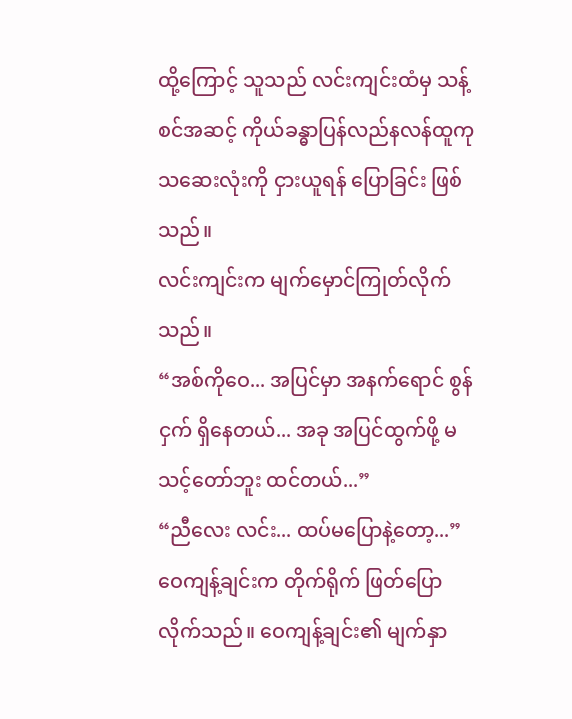ထို့ကြောင့် သူသည် လင်းကျင်းထံမှ သန့်စင်အဆင့် ကိုယ်ခန္ဓာပြန်လည်နလန်ထူကုသဆေးလုံးကို ငှားယူရန် ပြောခြင်း ဖြစ်သည်။
လင်းကျင်းက မျက်မှောင်ကြုတ်လိုက်သည်။
“အစ်ကိုဝေ... အပြင်မှာ အနက်ရောင် စွန်ငှက် ရှိနေတယ်... အခု အပြင်ထွက်ဖို့ မသင့်တော်ဘူး ထင်တယ်...”
“ညီလေး လင်း... ထပ်မပြောနဲ့တော့...”
ဝေကျန့်ချင်းက တိုက်ရိုက် ဖြတ်ပြောလိုက်သည်။ ဝေကျန့်ချင်း၏ မျက်နှာ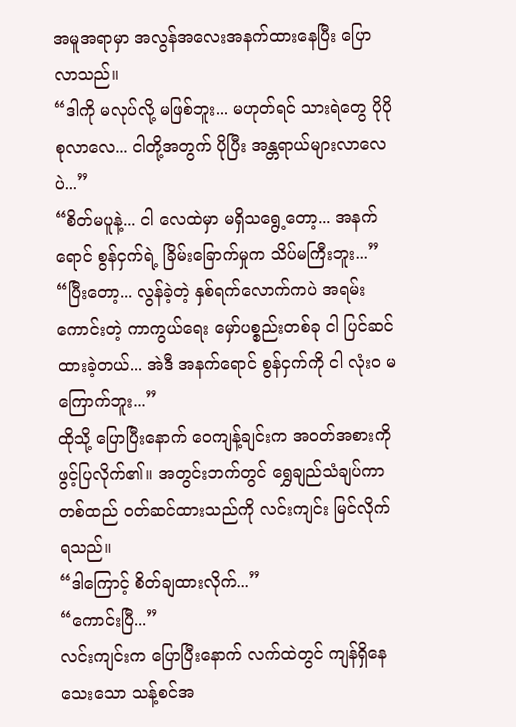အမူအရာမှာ အလွန်အလေးအနက်ထားနေပြီး ပြောလာသည်။
“ဒါကို မလုပ်လို့ မဖြစ်ဘူး... မဟုတ်ရင် သားရဲတွေ ပိုပို စုလာလေ... ငါတို့အတွက် ပိုပြီး အန္တရာယ်များလာလေပဲ...”
“စိတ်မပူနဲ့... ငါ လေထဲမှာ မရှိသရွေ့တော့... အနက်ရောင် စွန်ငှက်ရဲ့ ခြိမ်းခြောက်မှုက သိပ်မကြီးဘူး...”
“ပြီးတော့... လွန်ခဲ့တဲ့ နှစ်ရက်လောက်ကပဲ အရမ်းကောင်းတဲ့ ကာကွယ်ရေး မှော်ပစ္စည်းတစ်ခု ငါ ပြင်ဆင်ထားခဲ့တယ်... အဲဒီ အနက်ရောင် စွန်ငှက်ကို ငါ လုံးဝ မကြောက်ဘူး...”
ထိုသို့ ပြောပြီးနောက် ဝေကျန့်ချင်းက အဝတ်အစားကို ဖွင့်ပြလိုက်၏။ အတွင်းဘက်တွင် ရွှေချည်သံချပ်ကာတစ်ထည် ဝတ်ဆင်ထားသည်ကို လင်းကျင်း မြင်လိုက်ရသည်။
“ဒါကြောင့် စိတ်ချထားလိုက်...”
“ကောင်းပြီ...”
လင်းကျင်းက ပြောပြီးနောက် လက်ထဲတွင် ကျန်ရှိနေသေးသော သန့်စင်အ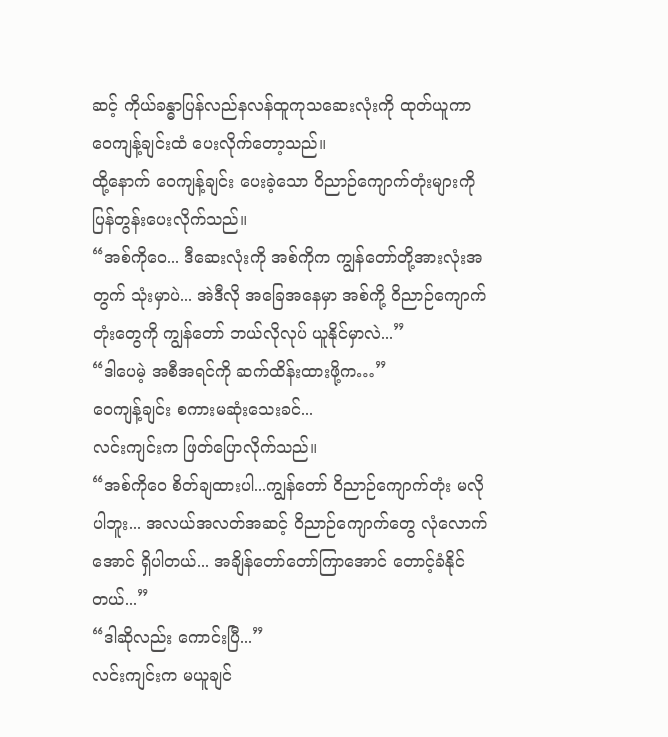ဆင့် ကိုယ်ခန္ဓာပြန်လည်နလန်ထူကုသဆေးလုံးကို ထုတ်ယူကာ ဝေကျန့်ချင်းထံ ပေးလိုက်တော့သည်။
ထို့နောက် ဝေကျန့်ချင်း ပေးခဲ့သော ဝိညာဉ်ကျောက်တုံးများကို ပြန်တွန်းပေးလိုက်သည်။
“အစ်ကိုဝေ... ဒီဆေးလုံးကို အစ်ကိုက ကျွန်တော်တို့အားလုံးအတွက် သုံးမှာပဲ... အဲဒီလို အခြေအနေမှာ အစ်ကို့ ဝိညာဉ်ကျောက်တုံးတွေကို ကျွန်တော် ဘယ်လိုလုပ် ယူနိုင်မှာလဲ...”
“ဒါပေမဲ့ အစီအရင်ကို ဆက်ထိန်းထားဖို့က…”
ဝေကျန့်ချင်း စကားမဆုံးသေးခင်...
လင်းကျင်းက ဖြတ်ပြောလိုက်သည်။
“အစ်ကိုဝေ စိတ်ချထားပါ...ကျွန်တော် ဝိညာဉ်ကျောက်တုံး မလိုပါဘူး... အလယ်အလတ်အဆင့် ဝိညာဉ်ကျောက်တွေ လုံလောက်အောင် ရှိပါတယ်... အချိန်တော်တော်ကြာအောင် တောင့်ခံနိုင်တယ်...”
“ဒါဆိုလည်း ကောင်းပြီ...”
လင်းကျင်းက မယူချင်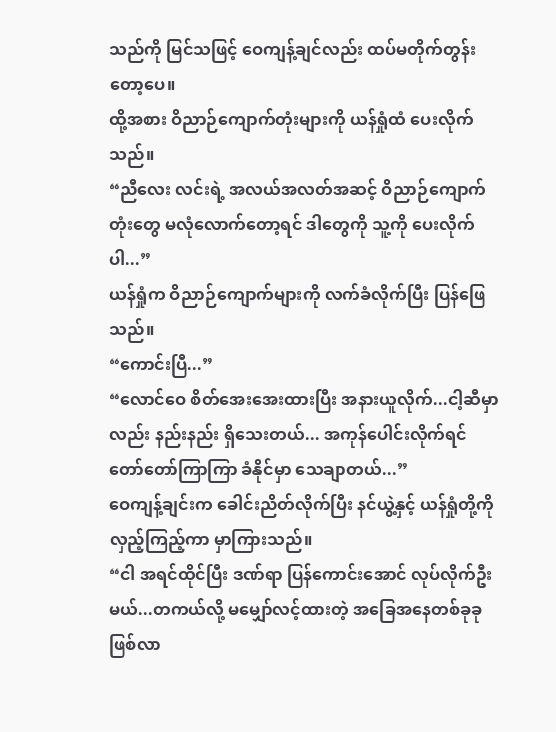သည်ကို မြင်သဖြင့် ဝေကျန့်ချင်လည်း ထပ်မတိုက်တွန်းတော့ပေ။
ထို့အစား ဝိညာဉ်ကျောက်တုံးများကို ယန်ရှုံထံ ပေးလိုက်သည်။
“ညီလေး လင်းရဲ့ အလယ်အလတ်အဆင့် ဝိညာဉ်ကျောက်တုံးတွေ မလုံလောက်တော့ရင် ဒါတွေကို သူ့ကို ပေးလိုက်ပါ...”
ယန်ရှုံက ဝိညာဉ်ကျောက်များကို လက်ခံလိုက်ပြီး ပြန်ဖြေသည်။
“ကောင်းပြီ...”
“လောင်ဝေ စိတ်အေးအေးထားပြီး အနားယူလိုက်...ငါ့ဆီမှာလည်း နည်းနည်း ရှိသေးတယ်... အကုန်ပေါင်းလိုက်ရင် တော်တော်ကြာကြာ ခံနိုင်မှာ သေချာတယ်...”
ဝေကျန့်ချင်းက ခေါင်းညိတ်လိုက်ပြီး နင်ယွဲ့နှင့် ယန်ရှုံတို့ကို လှည့်ကြည့်ကာ မှာကြားသည်။
“ငါ အရင်ထိုင်ပြီး ဒဏ်ရာ ပြန်ကောင်းအောင် လုပ်လိုက်ဦးမယ်...တကယ်လို့ မမျှော်လင့်ထားတဲ့ အခြေအနေတစ်ခုခု ဖြစ်လာ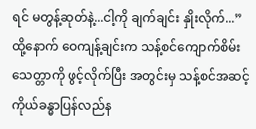ရင် မတွန့်ဆုတ်နဲ့...ငါ့ကို ချက်ချင်း နှိုးလိုက်...”
ထို့နောက် ဝေကျန့်ချင်းက သန့်စင်ကျောက်စိမ်းသေတ္တာကို ဖွင့်လိုက်ပြီး အတွင်းမှ သန့်စင်အဆင့် ကိုယ်ခန္ဓာပြန်လည်န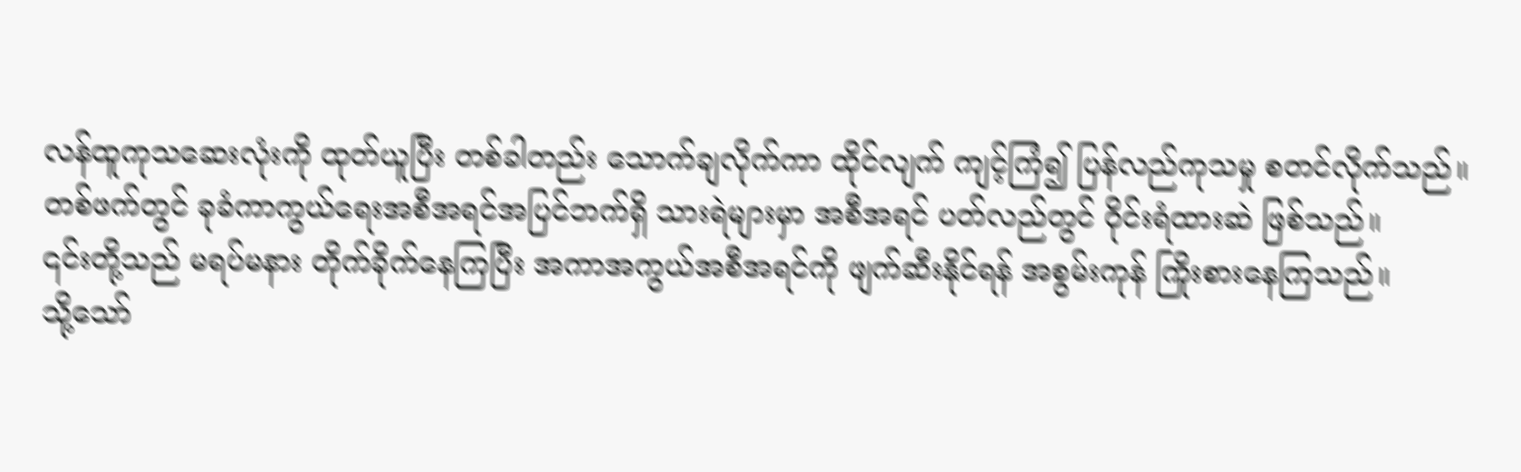လန်ထူကုသဆေးလုံးကို ထုတ်ယူပြီး တစ်ခါတည်း သောက်ချလိုက်ကာ ထိုင်လျက် ကျင့်ကြံ၍ ပြန်လည်ကုသမှု စတင်လိုက်သည်။
တစ်ဖက်တွင် ခုခံကာကွယ်ရေးအစီအရင်အပြင်ဘက်ရှိ သားရဲများမှာ အစီအရင် ပတ်လည်တွင် ဝိုင်းရံထားဆဲ ဖြစ်သည်။
၎င်းတို့သည် မရပ်မနား တိုက်ခိုက်နေကြပြီး အကာအကွယ်အစီအရင်ကို ဖျက်ဆီးနိုင်ရန် အစွမ်းကုန် ကြိုးစားနေကြသည်။
သို့သော်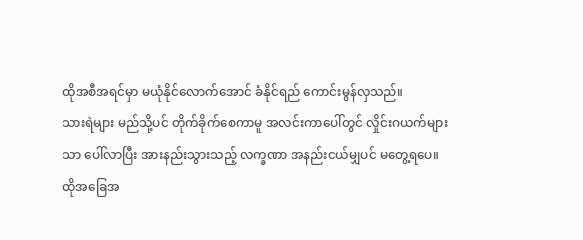ထိုအစီအရင်မှာ မယုံနိုင်လောက်အောင် ခံနိုင်ရည် ကောင်းမွန်လှသည်။
သားရဲများ မည်သို့ပင် တိုက်ခိုက်စေကာမူ အလင်းကာပေါ်တွင် လှိုင်းဂယက်များသာ ပေါ်လာပြီး အားနည်းသွားသည့် လက္ခဏာ အနည်းငယ်မျှပင် မတွေ့ရပေ။
ထိုအခြေအ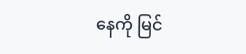နေကို မြင်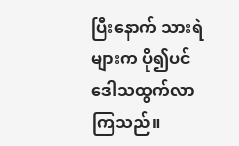ပြီးနောက် သားရဲများက ပို၍ပင် ဒေါသထွက်လာကြသည်။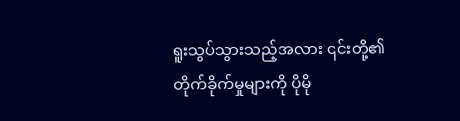ရူးသွပ်သွားသည့်အလား ၎င်းတို့၏ တိုက်ခိုက်မှုများကို ပိုမို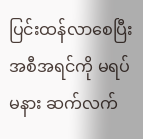ပြင်းထန်လာစေပြီး အစီအရင်ကို မရပ်မနား ဆက်လက်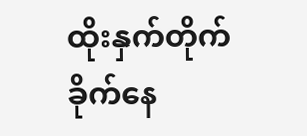ထိုးနှက်တိုက်ခိုက်နေ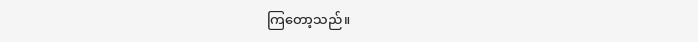ကြတော့သည်။